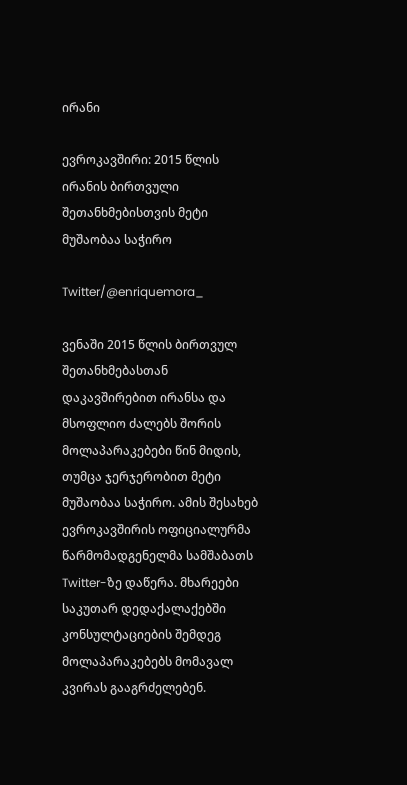ირანი

ევროკავშირი: 2015 წლის ირანის ბირთვული შეთანხმებისთვის მეტი მუშაობაა საჭირო

Twitter/@enriquemora_

ვენაში 2015 წლის ბირთვულ შეთანხმებასთან დაკავშირებით ირანსა და მსოფლიო ძალებს შორის მოლაპარაკებები წინ მიდის, თუმცა ჯერჯერობით მეტი მუშაობაა საჭირო. ამის შესახებ ევროკავშირის ოფიციალურმა წარმომადგენელმა სამშაბათს Twitter-ზე დაწერა. მხარეები საკუთარ დედაქალაქებში კონსულტაციების შემდეგ მოლაპარაკებებს მომავალ კვირას გააგრძელებენ.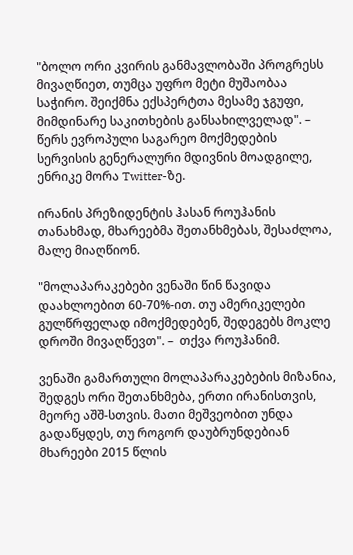"ბოლო ორი კვირის განმავლობაში პროგრესს მივაღწიეთ, თუმცა უფრო მეტი მუშაობაა საჭირო. შეიქმნა ექსპერტთა მესამე ჯგუფი, მიმდინარე საკითხების განსახილველად". – წერს ევროპული საგარეო მოქმედების სერვისის გენერალური მდივნის მოადგილე, ენრიკე მორა Twitter-ზე.

ირანის პრეზიდენტის ჰასან როუჰანის თანახმად, მხარეებმა შეთანხმებას, შესაძლოა, მალე მიაღწიონ.

"მოლაპარაკებები ვენაში წინ წავიდა დაახლოებით 60-70%-ით. თუ ამერიკელები გულწრფელად იმოქმედებენ, შედეგებს მოკლე დროში მივაღწევთ". –  თქვა როუჰანიმ.

ვენაში გამართული მოლაპარაკებების მიზანია, შედგეს ორი შეთანხმება, ერთი ირანისთვის, მეორე აშშ-სთვის. მათი მეშვეობით უნდა გადაწყდეს, თუ როგორ დაუბრუნდებიან მხარეები 2015 წლის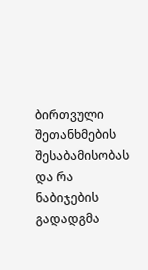ბირთვული შეთანხმების შესაბამისობას და რა ნაბიჯების გადადგმა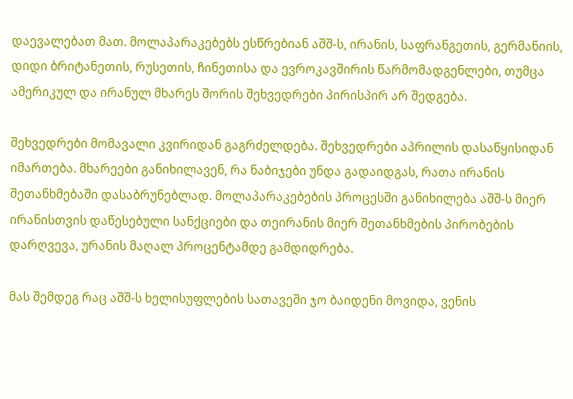დაევალებათ მათ. მოლაპარაკებებს ესწრებიან აშშ-ს, ირანის, საფრანგეთის, გერმანიის, დიდი ბრიტანეთის, რუსეთის, ჩინეთისა და ევროკავშირის წარმომადგენლები, თუმცა ამერიკულ და ირანულ მხარეს შორის შეხვედრები პირისპირ არ შედგება.

შეხვედრები მომავალი კვირიდან გაგრძელდება. შეხვედრები აპრილის დასაწყისიდან იმართება. მხარეები განიხილავენ, რა ნაბიჯები უნდა გადაიდგას, რათა ირანის შეთანხმებაში დასაბრუნებლად. მოლაპარაკებების პროცესში განიხილება აშშ-ს მიერ ირანისთვის დაწესებული სანქციები და თეირანის მიერ შეთანხმების პირობების დარღვევა, ურანის მაღალ პროცენტამდე გამდიდრება.

მას შემდეგ რაც აშშ-ს ხელისუფლების სათავეში ჯო ბაიდენი მოვიდა, ვენის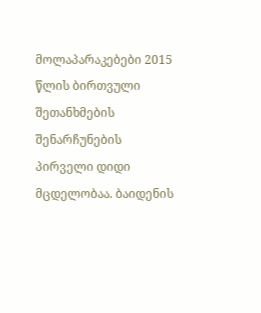მოლაპარაკებები 2015 წლის ბირთვული შეთანხმების შენარჩუნების პირველი დიდი მცდელობაა. ბაიდენის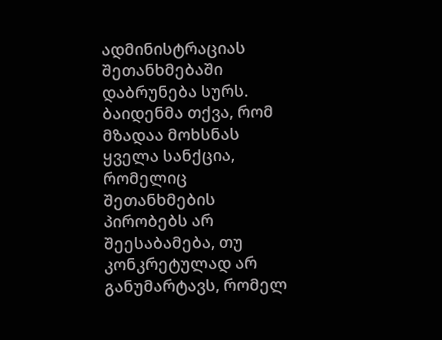ადმინისტრაციას შეთანხმებაში დაბრუნება სურს. ბაიდენმა თქვა, რომ მზადაა მოხსნას ყველა სანქცია, რომელიც შეთანხმების პირობებს არ შეესაბამება, თუ კონკრეტულად არ განუმარტავს, რომელ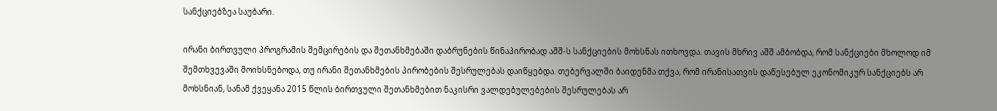სანქციებზეა საუბარი.

ირანი ბირთვული პროგრამის შემცირების და შეთანხმებაში დაბრუნების წინაპირობად აშშ-ს სანქციების მოხსნას ითხოვდა. თავის მხრივ აშშ ამბობდა, რომ სანქციები მხოლოდ იმ შემთხვევაში მოიხსნებოდა, თუ ირანი შეთანხმების პირობების შესრულებას დაიწყებდა. თებერვალში ბაიდენმა თქვა, რომ ირანისათვის დაწესებულ ეკონომიკურ სანქციებს არ მოხსნიან, სანამ ქვეყანა 2015 წლის ბირთვული შეთანხმებით ნაკისრი ვალდებულებების შესრულებას არ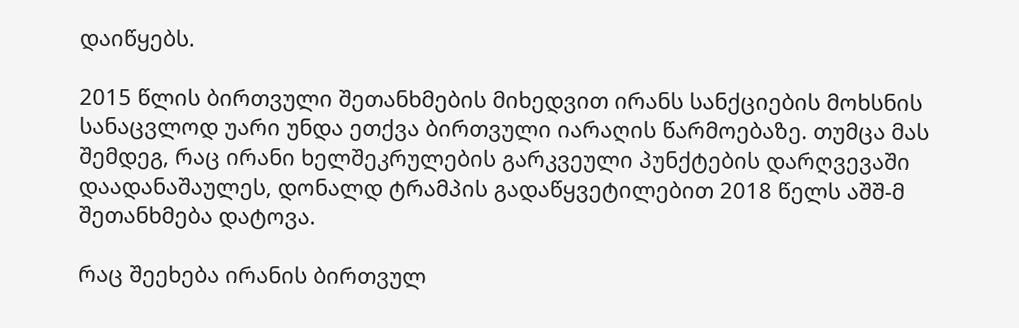დაიწყებს.

2015 წლის ბირთვული შეთანხმების მიხედვით ირანს სანქციების მოხსნის სანაცვლოდ უარი უნდა ეთქვა ბირთვული იარაღის წარმოებაზე. თუმცა მას შემდეგ, რაც ირანი ხელშეკრულების გარკვეული პუნქტების დარღვევაში დაადანაშაულეს, დონალდ ტრამპის გადაწყვეტილებით 2018 წელს აშშ-მ შეთანხმება დატოვა.

რაც შეეხება ირანის ბირთვულ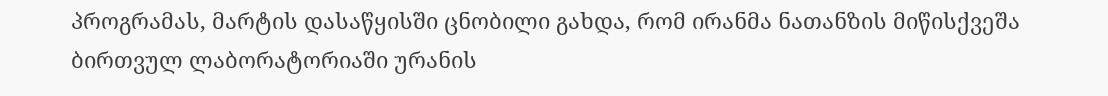პროგრამას, მარტის დასაწყისში ცნობილი გახდა, რომ ირანმა ნათანზის მიწისქვეშა ბირთვულ ლაბორატორიაში ურანის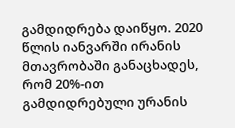გამდიდრება დაიწყო. 2020 წლის იანვარში ირანის მთავრობაში განაცხადეს, რომ 20%-ით გამდიდრებული ურანის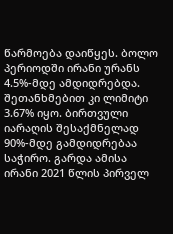წარმოება დაიწყეს. ბოლო პერიოდში ირანი ურანს 4.5%-მდე ამდიდრებდა. შეთანხმებით კი ლიმიტი 3.67% იყო. ბირთვული იარაღის შესაქმნელად 90%-მდე გამდიდრებაა საჭირო. გარდა ამისა ირანი 2021 წლის პირველ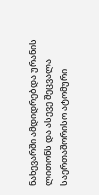ნახევარში ამდიდრებდა ურანის ლითონს და ასევე შეცვალა საერთაშორისო ატომური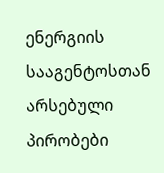ენერგიის სააგენტოსთან არსებული პირობები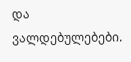და ვალდებულებები.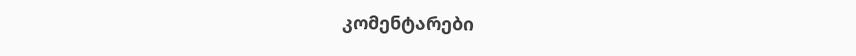კომენტარები